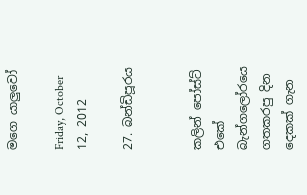මගෙ යාලුවෝ

Friday, October 12, 2012

27. බන්ඩිපූරය


කලින් පෝස්ට් එකේ බැන්ගලෝරයෙ ගතකරපු දින දෙකක් ගැන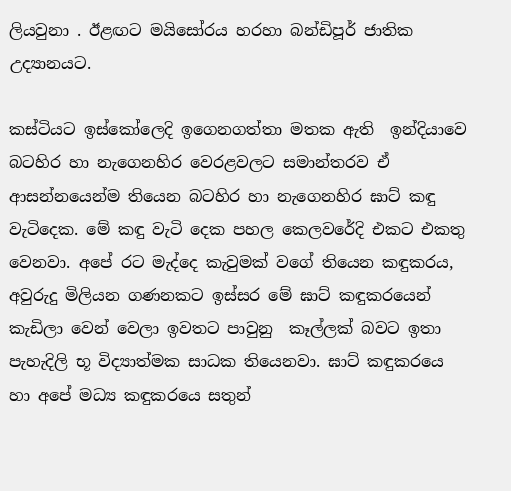ලියවුනා . ඊළඟට මයිසෝරය හරහා බන්ඩිපූර් ජාතික උද්‍යානයට.

කස්ටියට ඉස්කෝලෙදි ඉගෙනගත්තා මතක ඇති  ඉන්දියාවෙ බටහිර හා නැගෙනහිර වෙරළවලට සමාන්තරව ඒ ආසන්නයෙන්ම තියෙන බටහිර හා නැගෙනහිර ඝාට් කඳු වැටිදෙක. මේ කඳු වැටි දෙක පහල කෙලවරේදි එකට එකතු වෙනවා. අපේ රට මැද්දෙ කැවුමක් වගේ තියෙන කඳුකරය, අවුරුදු මිලියන ගණනකට ඉස්සර මේ ඝාට් කඳුකරයෙන් කැඩිලා වෙන් වෙලා ඉවතට පාවුනු  කෑල්ලක් බවට ඉතා පැහැදිලි භූ විද්‍යාත්මක සාධක තියෙනවා. ඝාට් කඳුකරයෙ හා අපේ මධ්‍ය කඳුකරයෙ සතුන්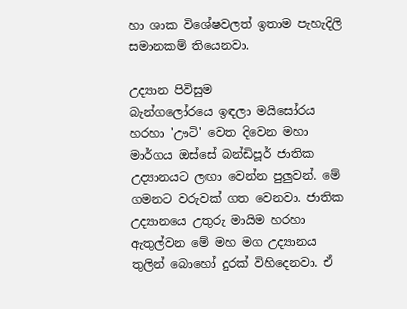හා ශාක විශේෂවලත් ඉතාම පැහැදිලි සමානකම් තියෙනවා.

උද්‍යාන පිවිසුම
බැන්ගලෝරයෙ ඉඳලා මයිසෝරය හරහා 'ඌටි' වෙත දිවෙන මහා මාර්ගය ඔස්සේ බන්ඩිපූර් ජාතික උද්‍යානයට ලඟා වෙන්න පුලුවන්. මේ ගමනට වරුවක් ගත වෙනවා. ජාතික උද්‍යානයෙ උතුරු මායිම හරහා ඇතුල්වන මේ මහ මග උද්‍යානය තුලින් බොහෝ දුරක් විහිදෙනවා. ඒ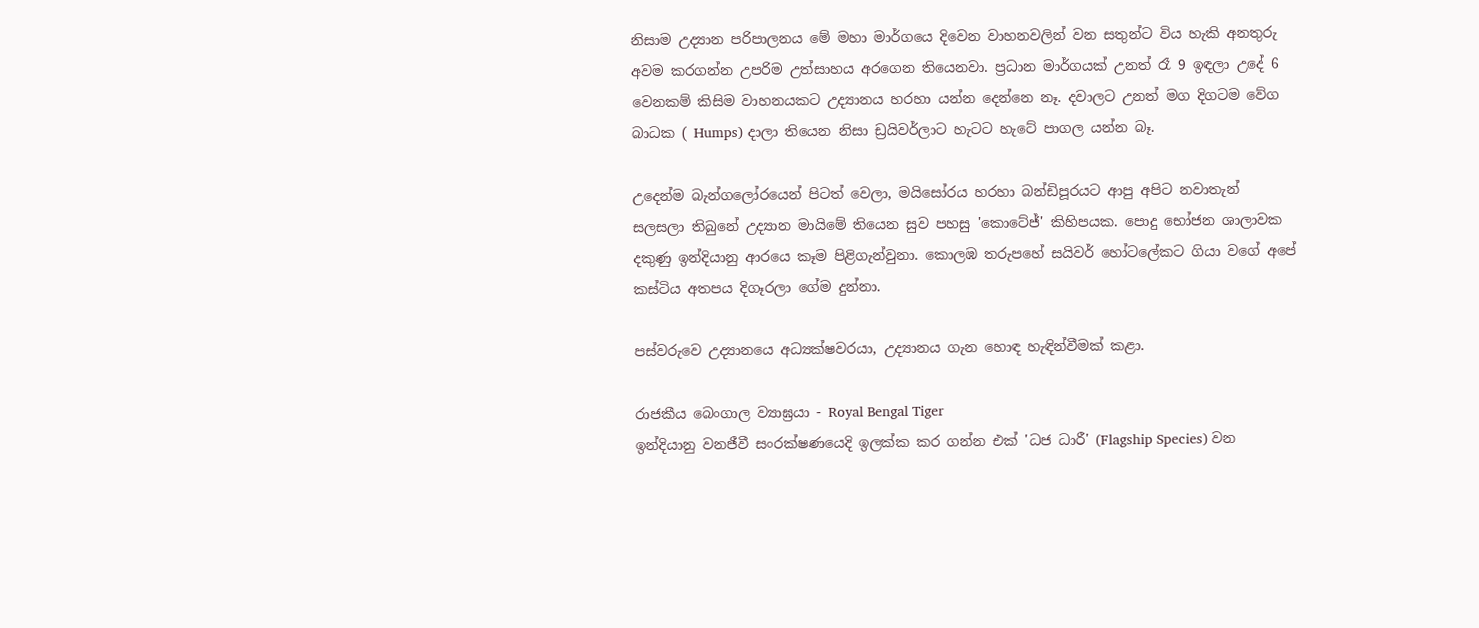නිසාම උද්‍යාන පරිපාලනය මේ මහා මාර්ගයෙ දිවෙන වාහනවලින් වන සතුන්ට විය හැකි අනතුරු අවම කරගන්න උපරිම උත්සාහය අරගෙන තියෙනවා. ප්‍රධාන මාර්ගයක් උනත් රෑ 9 ඉඳලා උදේ 6 වෙනකම් කිසිම වාහනයකට උද්‍යානය හරහා යන්න දෙන්නෙ නෑ. දවාලට උනත් මග දිගටම වේග බාධක ( Humps) දාලා තියෙන නිසා ඩ්‍රයිවර්ලාට හැටට හැටේ පාගල යන්න බෑ.

උදෙන්ම බැන්ගලෝරයෙන් පිටත් වෙලා, මයිසෝරය හරහා බන්ඩිපූරයට ආපු අපිට නවාතැන් සලසලා තිබුනේ උද්‍යාන මායිමේ තියෙන සුව පහසු 'කොටේජ්' කිහිපයක. පොදු භෝජන ශාලාවක දකුණු ඉන්දියානු ආරයෙ කෑම පිළිගැන්වුනා. කොලඹ තරුපහේ සයිවර් හෝටලේකට ගියා වගේ අපේ කස්ටිය අතපය දිගෑරලා ගේම දුන්නා.

පස්වරුවෙ උද්‍යානයෙ අධ්‍යක්ෂවරයා, උද්‍යානය ගැන හොඳ හැඳින්වීමක් කළා.

රාජකීය බෙංගාල ව්‍යාඝ්‍රයා - Royal Bengal Tiger
ඉන්දියානු වනජීවී සංරක්ෂණයෙදි ඉලක්ක කර ගන්න එක් 'ධජ ධාරී' (Flagship Species) වන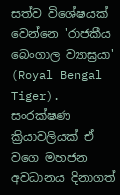සත්ව විශේෂයක් වෙන්නෙ 'රාජකීය බෙංගාල ව්‍යාඝ්‍රයා' (Royal Bengal Tiger). සංරක්ෂණ ක්‍රියාවලියක් ඒ වගෙ මහජන අවධානය දිනාගත්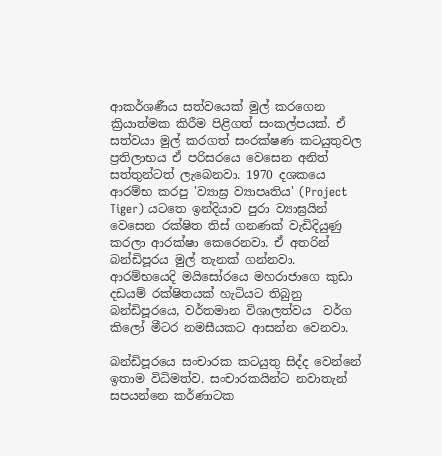ආකර්ශණීය සත්වයෙක් මුල් කරගෙන ක්‍රියාත්මක කිරීම පිළිගත් සංකල්පයක්. ඒ සත්වයා මුල් කරගත් සංරක්ෂණ කටයුතුවල ප්‍රතිලාභය ඒ පරිසරයෙ වෙසෙන අනිත් සත්තුන්ටත් ලැබෙනවා. 1970 දශකයෙ ආරම්භ කරපු 'ව්‍යාඝ්‍ර ව්‍යාපෘතිය' (Project Tiger) යටතෙ ඉන්දියාව පුරා ව්‍යාඝ්‍රයින් වෙසෙන රක්ෂිත තිස් ගනණක් වැඩිදියුණු කරලා ආරක්ෂා කෙරෙනවා. ඒ අතරින් බන්ඩිපූරය මුල් තැනක් ගන්නවා. ආරම්භයෙදි මයිසෝරයෙ මහරාජාගෙ කුඩා දඩයම් රක්ෂිතයක් හැටියට තිබුනු බන්ඩිපූරයෙ, වර්තමාන විශාලත්වය  වර්ග කිලෝ මීටර නමසීයකට ආසන්න වෙනවා.

බන්ඩිපූරයෙ සංචාරක කටයුතු සිද්ද වෙන්නේ ඉතාම විධිමත්ව. සංචාරකයින්ට නවාතැන් සපයන්නෙ කර්ණාටක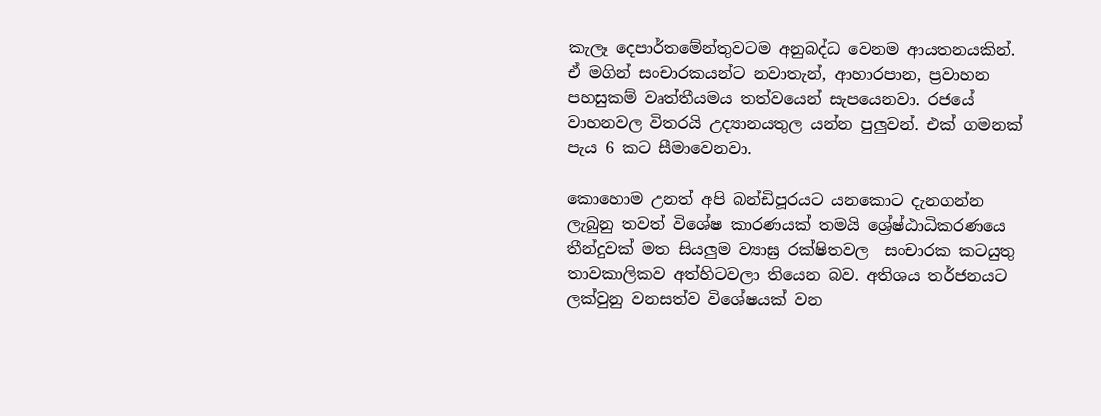කැලෑ දෙපාර්තමේන්තුවටම අනුබද්ධ වෙනම ආයතනයකින්. ඒ මගින් සංචාරකයන්ට නවාතැන්, ආහාරපාන, ප්‍රවාහන පහසුකම් වෘත්තීයමය තත්වයෙන් සැපයෙනවා. රජයේ වාහනවල විතරයි උද්‍යානයතුල යන්න පුලුවන්. එක් ගමනක් පැය 6 කට සීමාවෙනවා.

කොහොම උනත් අපි බන්ඩිපූරයට යනකොට දැනගන්න ලැබුනු තවත් විශේෂ කාරණයක් තමයි ශ්‍රේෂ්ඨාධිකරණයෙ තීන්දුවක් මත සියලුම ව්‍යාඝ්‍ර රක්ෂිතවල  සංචාරක කටයුතු  තාවකාලිකව අත්හිටවලා තියෙන බව. අතිශය තර්ජනයට ලක්වුනු වනසත්ව විශේෂයක් වන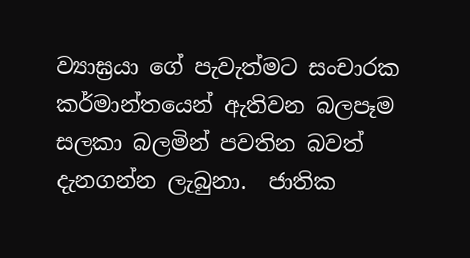ව්‍යාඝ්‍රයා ගේ පැවැත්මට සංචාරක කර්මාන්තයෙන් ඇතිවන බලපෑම සලකා බලමින් පවතින බවත්  දැනගන්න ලැබුනා.  ජාතික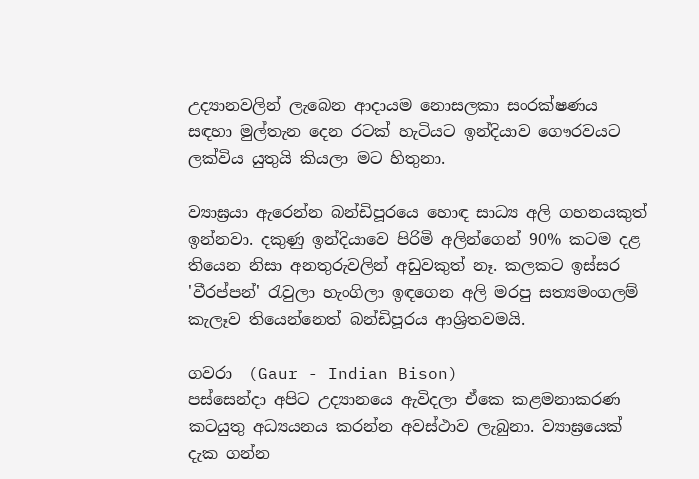උද්‍යානවලින් ලැබෙන ආදායම නොසලකා සංරක්ෂණය සඳහා මුල්තැන දෙන රටක් හැටියට ඉන්දියාව ගෞරවයට ලක්විය යුතුයි කියලා මට හිතුනා.

ව්‍යාඝ්‍රයා ඇරෙන්න බන්ඩිපූරයෙ හොඳ සාධ්‍ය අලි ගහනයකුත් ඉන්නවා. දකුණු ඉන්දියාවෙ පිරිමි අලින්ගෙන් 90% කටම දළ තියෙන නිසා අනතුරුවලින් අඩුවකුත් නෑ. කලකට ඉස්සර 'වීරප්පන්' රැවුලා හැංගිලා ඉඳගෙන අලි මරපු සත්‍යමංගලම් කැලෑව තියෙන්නෙත් බන්ඩිපූරය ආශ්‍රිතවමයි.

ගවරා  (Gaur - Indian Bison)
පස්සෙන්දා අපිට උද්‍යානයෙ ඇවිදලා ඒකෙ කළමනාකරණ කටයුතු අධ්‍යයනය කරන්න අවස්ථාව ලැබුනා. ව්‍යාඝ්‍රයෙක් දැක ගන්න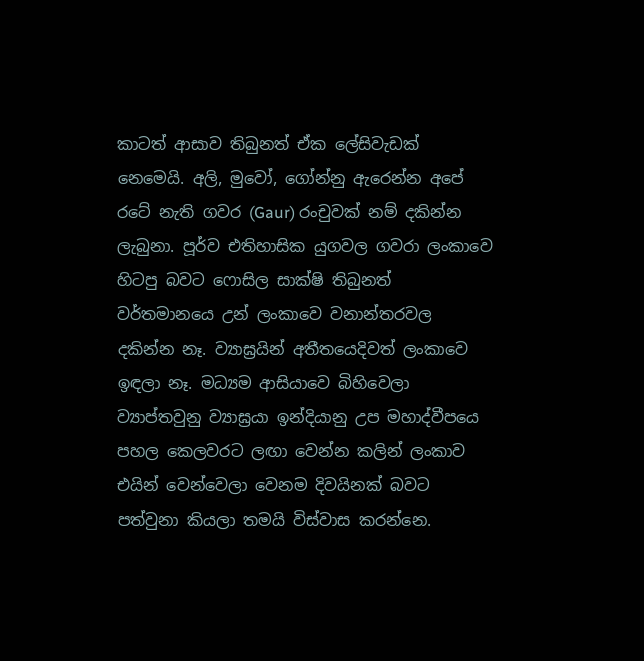කාටත් ආසාව තිබුනත් ඒක ලේසිවැඩක් නෙමෙයි. අලි, මුවෝ, ගෝන්නු ඇරෙන්න අපේ රටේ නැති ගවර (Gaur) රංචුවක් නම් දකින්න ලැබුනා. පූර්ව එතිහාසික යුගවල ගවරා ලංකාවෙ හිටපු බවට ෆොසිල සාක්ෂි තිබුනත් වර්තමානයෙ උන් ලංකාවෙ වනාන්තරවල දකින්න නෑ. ව්‍යාඝ්‍රයින් අතීතයෙදිවත් ලංකාවෙ ඉඳලා නෑ. මධ්‍යම ආසියාවෙ බිහිවෙලා ව්‍යාප්තවුනු ව්‍යාඝ්‍රයා ඉන්දියානු උප මහාද්වීපයෙ පහල කෙලවරට ලඟා වෙන්න කලින් ලංකාව එයින් වෙන්වෙලා වෙනම දිවයිනක් බවට පත්වුනා කියලා තමයි විස්වාස කරන්නෙ.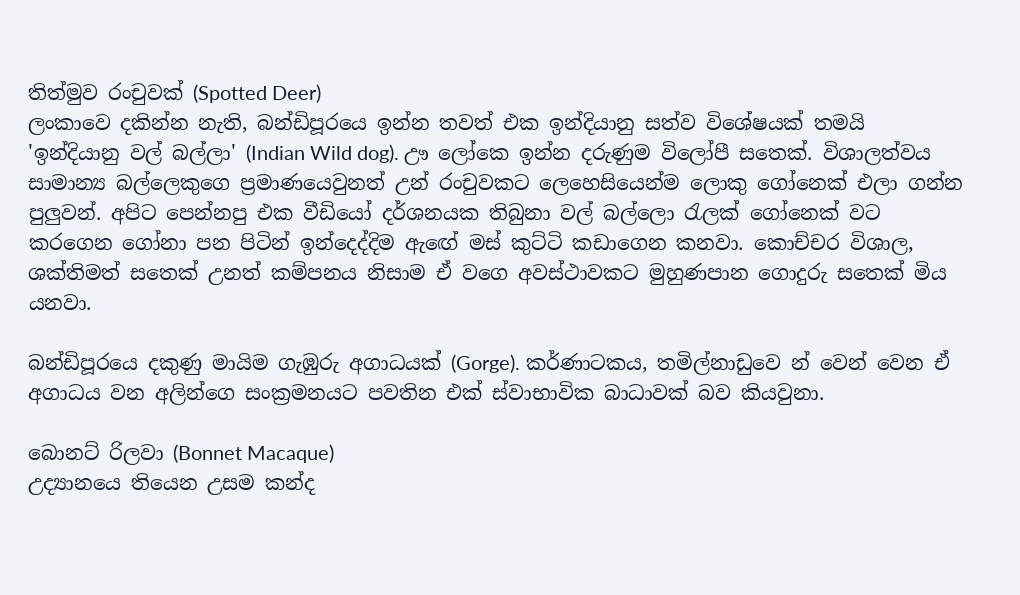තිත්මුව රංචුවක් (Spotted Deer)
ලංකාවෙ දකින්න නැති, බන්ඩිපූරයෙ ඉන්න තවත් එක ඉන්දියානු සත්ව විශේෂයක් තමයි 'ඉන්දියානු වල් බල්ලා' (Indian Wild dog). ඌ ලෝකෙ ඉන්න දරුණුම විලෝපී සතෙක්. විශාලත්වය සාමාන්‍ය බල්ලෙකුගෙ ප්‍රමාණයෙවුනත් උන් රංචුවකට ලෙහෙසියෙන්ම ලොකු ගෝනෙක් එලා ගන්න පුලුවන්. අපිට පෙන්නපු එක වීඩියෝ දර්ශනයක තිබුනා වල් බල්ලො ‍රැලක් ගෝනෙක් වට කරගෙන ගෝනා පන පිටින් ඉන්දෙද්දිම ඇඟේ මස් කුට්ටි කඩාගෙන කනවා. කොච්චර විශාල, ශක්තිමත් සතෙක් උනත් කම්පනය නිසාම ඒ වගෙ අවස්ථාවකට මුහුණපාන ගොදුරු සතෙක් මිය යනවා.

බන්ඩිපූරයෙ දකුණු මායිම ගැඹුරු අගාධයක් (Gorge). කර්ණාටකය, තමිල්නාඩුවෙ න් වෙන් වෙන ඒ අගාධය වන අලින්ගෙ සංක්‍රමනයට පවතින එක් ස්වාභාවික බාධාවක් බව කියවුනා.

බොනට් රිලවා (Bonnet Macaque)
උද්‍යානයෙ තියෙන උසම කන්ද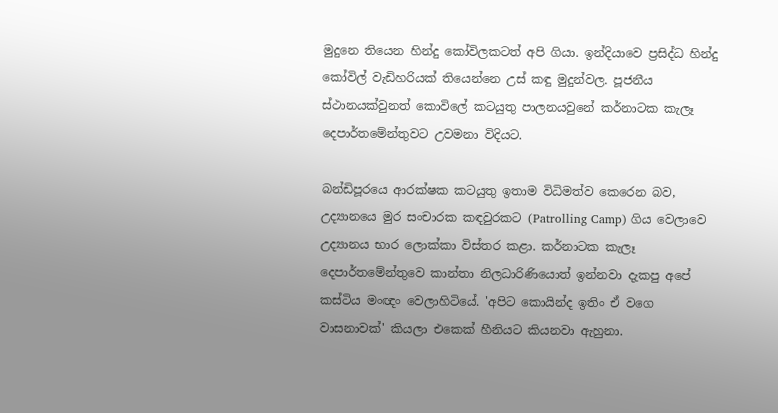මුදුනෙ තියෙන හින්දු කෝවිලකටත් අපි ගියා. ඉන්දියාවෙ ප්‍රසිද්ධ හින්දු කෝවිල් වැඩිහරියක් තියෙන්නෙ උස් කඳු මුදුන්වල. පූජනීය ස්ථානයක්වුනත් කොවිලේ කටයුතු පාලනයවුනේ කර්නාටක කැලෑ දෙපාර්තමේන්තුවට උවමනා විදියට.

බන්ඩිපූරයෙ ආරක්ෂක කටයුතු ඉතාම විධිමත්ව කෙරෙන බව, උද්‍යානයෙ මුර සංචාරක කඳවුරකට (Patrolling Camp) ගිය වෙලාවෙ උද්‍යානය භාර ලොක්කා විස්තර කළා. කර්නාටක කැලෑ දෙපාර්තමේන්තුවෙ කාන්තා නිලධාරිණියොත් ඉන්නවා දැකපු අපේ කස්ටිය මංඥං වෙලාහිටියේ. 'අපිට කොයින්ද ඉතිං ඒ වගෙ වාසනාවක්' කියලා එකෙක් හීනියට කියනවා ඇහුනා.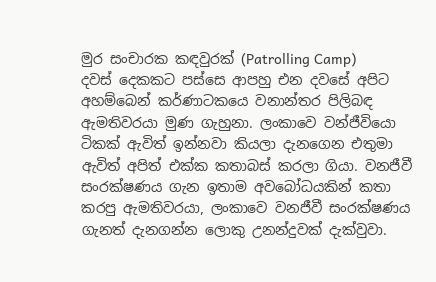මුර සංචාරක කඳවුරක් (Patrolling Camp)
දවස් දෙකකට පස්සෙ ආපහු එන දවසේ අපිට අහම්බෙන් කර්ණාටකයෙ වනාන්තර පිලිබඳ ඇමතිවරයා මුණ ගැහුනා. ලංකාවෙ වන්ජීවියො ටිකක් ඇවිත් ඉන්නවා කියලා දැනගෙන එතුමා ඇවිත් අපිත් එක්ක කතාබස් කරලා ගියා. වනජීවී සංරක්ෂණය ගැන ඉතාම අවබෝධයකින් කතා කරපු ඇමතිවරයා, ලංකාවෙ වනජීවී සංරක්ෂණය ගැනත් දැනගන්න ලොකු උනන්දුවක් දැක්වුවා.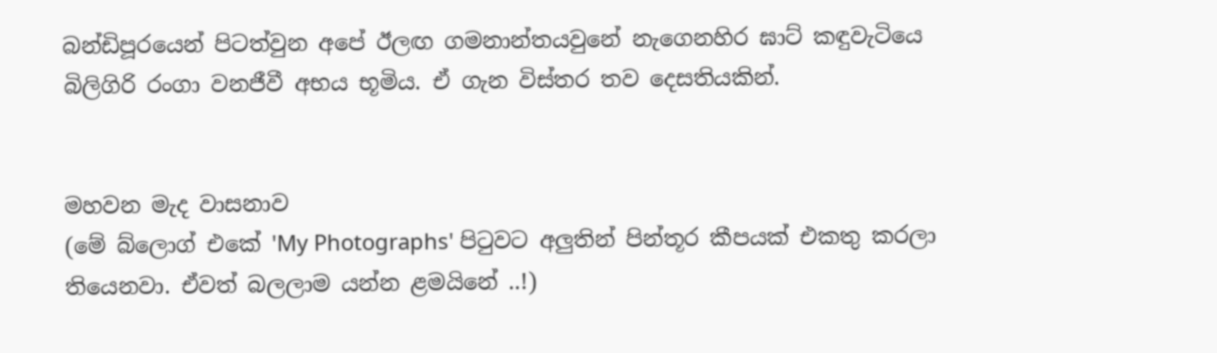බන්ඩිපූරයෙන් පිටත්වුන අපේ ඊලඟ ගමනාන්තයවුනේ නැගෙනහිර ඝාට් කඳුවැටියෙ බිලිගිරි රංගා වනජීවී අභය භූමිය. ඒ ගැන විස්තර තව දෙසතියකින්.


මහවන මැද වාසනාව
(මේ බ්ලොග් එකේ 'My Photographs' පි‍ටුවට අලුතින් පින්තූර කීපයක් එකතු කරලා තියෙනවා. ඒවත් බලලාම යන්න ළමයිනේ ..!)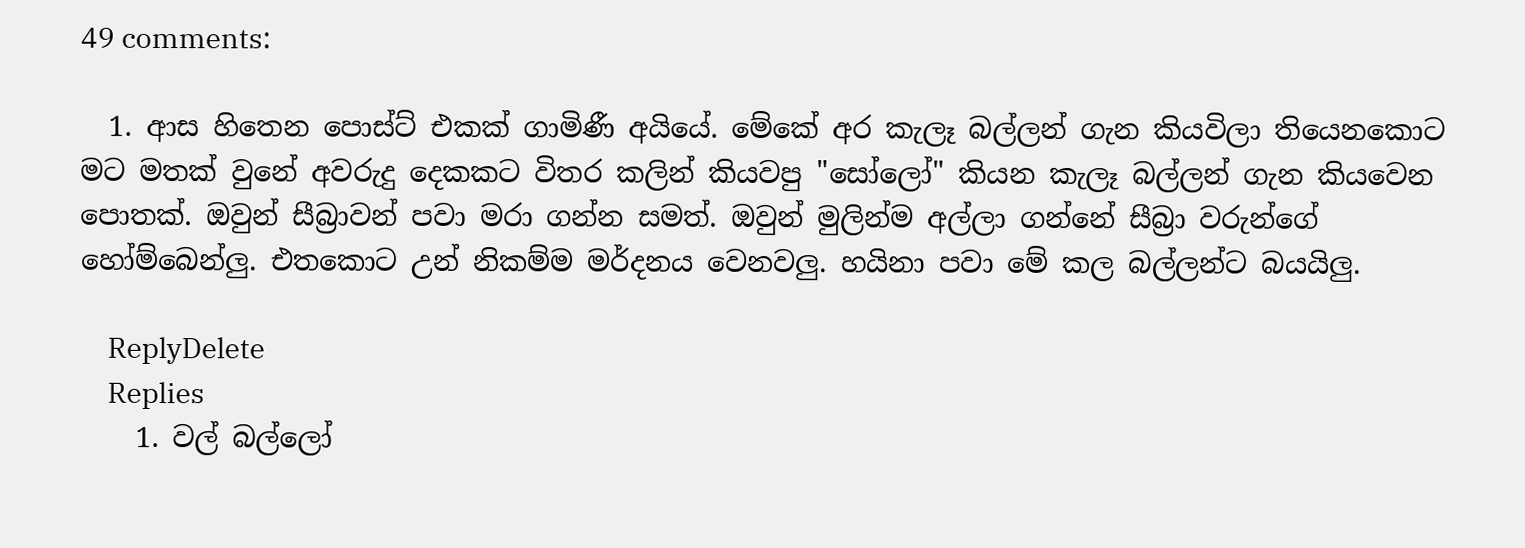49 comments:

  1. ආස හිතෙන පොස්ට් එකක් ගාමිණී අයියේ. මේකේ අර කැලෑ බල්ලන් ගැන කියවිලා තියෙනකොට මට මතක් වුනේ අවරුදු දෙකකට විතර කලින් කියවපු "සෝලෝ" කියන කැලෑ බල්ලන් ගැන කියවෙන පොතක්. ඔවුන් සීබ්‍රාවන් පවා මරා ගන්න සමත්. ඔවුන් මුලින්ම අල්ලා ගන්නේ සීබ්‍රා වරුන්ගේ හෝම්බෙන්ලු. එතකොට උන් නිකම්ම මර්දනය වෙනවලු. හයිනා පවා මේ කල බල්ලන්ට බයයිලු.

    ReplyDelete
    Replies
    1. වල් බල්ලෝ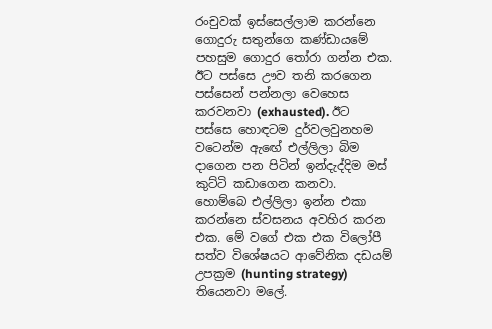රංචුවක් ඉස්සෙල්ලාම කරන්නෙ ගොදුරු සතුන්ගෙ කණ්ඩායමේ පහසුම ගොදුර ‍තෝරා ගන්න එක. ඊට පස්සෙ ඌව තනි කරගෙන පස්සෙන් පන්නලා වෙහෙස කරවනවා (exhausted). ඊට පස්සෙ හොඳටම දුර්වලවුනහම වටෙන්ම ඇඟේ එල්ලිලා බිම දාගෙන පන පිටින් ඉන්දැද්දිම මස් කුට්ටි කඩාගෙන කනවා. හොම්බෙ එල්ලිලා ඉන්න එකා කරන්නෙ ස්වසනය අවහිර කරන එක. මේ වගේ එක එක විලෝපී සත්ව විශේෂයට ආවේනික දඩයම් උපක්‍රම (hunting strategy) තියෙනවා මලේ.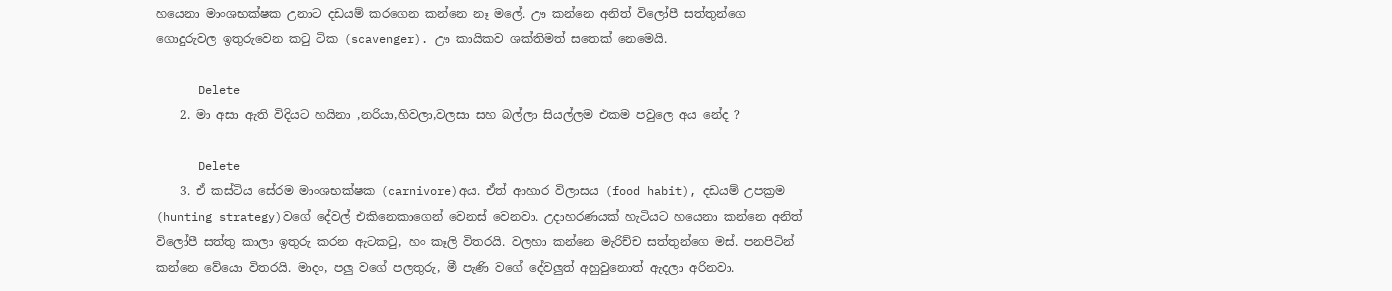හයෙනා මාංශභක්ෂක උනාට දඩයම් කරගෙන කන්නෙ නෑ මලේ. ඌ කන්නෙ අනිත් විලෝපී සත්තුන්ගෙ ගොදුරුවල ඉතුරුවෙන ක‍ටු ටික (scavenger). ඌ කායිකව ශක්තිමත් සතෙක් නෙමෙයි.

      Delete
    2. මා අසා ඇති විදියට හයිනා ,නරියා,හිවලා,වලසා සහ බල්ලා සියල්ලම එකම පවුලෙ අය නේද ?

      Delete
    3. ඒ කස්ටිය සේරම මාංශභක්ෂක (carnivore)අය. ඒත් ආහාර විලාසය (food habit), දඩයම් උපක්‍රම (hunting strategy)වගේ දේවල් එකිනෙකාගෙන් වෙනස් වෙනවා. උදාහරණයක් හැටියට හයෙනා කන්නෙ අනිත් විලෝපී සත්තු කාලා ඉතුරු කරන ඇටක‍ටු, හං කෑලි විතරයි. වලහා කන්නෙ මැරිච්ච සත්තුන්ගෙ මස්. පනපිටින් කන්නෙ වේයො විතරයි. මාදං, පලු වගේ පලතුරු, මී පැණි වගේ දේවලුත් අහුවුනොත් ඇදලා අරිනවා.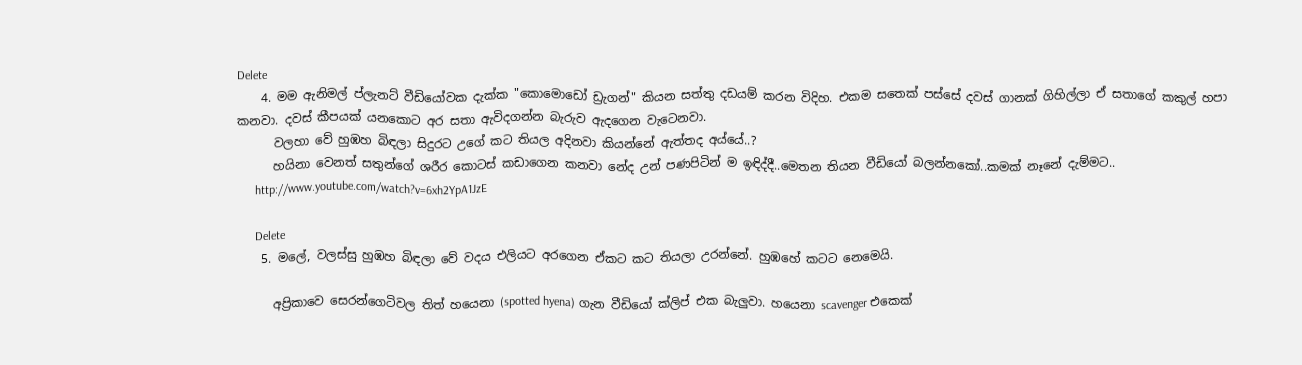Delete
    4. මම ඇනිමල් ප්ලැනට් වීඩියෝවක දැක්ක "කොමොඩෝ ඩ්‍රැගන්" කියන සත්තු දඩයම් කරන විදිහ. එකම සතෙක් පස්සේ දවස් ගානක් ගිහිල්ලා ඒ සතාගේ කකුල් හපා කනවා. දවස් කීපයක් යනකොට අර සතා ඇවිදගන්න බැරුව ඇදගෙන වැටෙනවා.
      වලහා වේ හුඹහ බිඳලා සිදුරට උගේ කට තියල අදිනවා කියන්නේ ඇත්තද අය්යේ..?
      හයිනා වෙනත් සතුන්ගේ ශරීර කොටස් කඩාගෙන කනවා නේද උන් පණපිටින් ම ඉඳිද්දී..මෙතන තියන වීඩියෝ බලන්නකෝ..කමක් නෑනේ දැම්මට..
      http://www.youtube.com/watch?v=6xh2YpA1JzE

      Delete
    5. මලේ, වලස්සු හුඹහ බිඳලා වේ වදය එලියට අරගෙන ඒකට කට තියලා උරන්නේ. හුඹහේ කටට නෙමෙයි.

      අප්‍රිකාවෙ සෙරන්ගෙටිවල තිත් හයෙනා (spotted hyena) ගැන වීඩියෝ ක්ලිප් එක බැලුවා. හයෙනා scavenger එකෙක්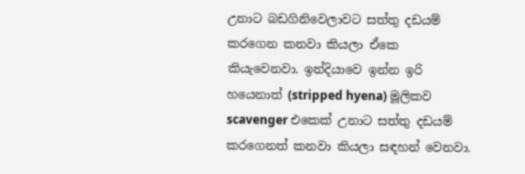උනාට බඩගිනිවෙලාවට සත්තු දඩයම් කරගෙන කනවා කියලා ඒකෙ කියැවෙනවා. ඉන්දියාවෙ ඉන්න ඉරි හයෙනාත් (stripped hyena) මූලිකව scavenger එකෙක් උනාට සත්තු දඩයම් කරගෙනත් කනවා කියලා සඳහන් වෙනවා.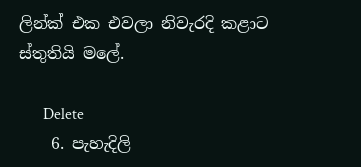ලින්ක් එක එවලා නිවැරදි කළාට ස්තුතියි මලේ.

      Delete
    6. පැහැදිලි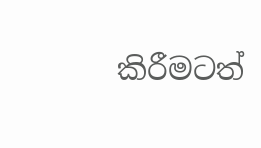කිරීමටත්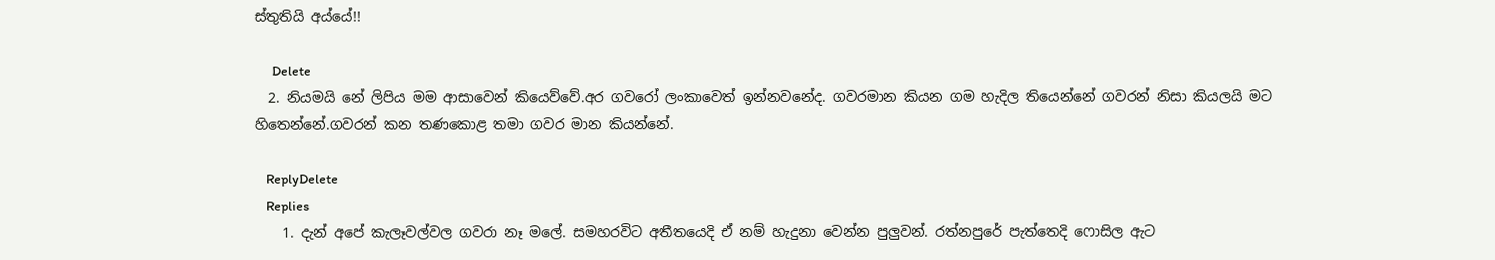ස්තුතියි අය්යේ!!

      Delete
  2. නියමයි නේ ලිපිය මම ආසාවෙන් කියෙව්වේ.අර ගවරෝ ලංකාවෙත් ඉන්නවනේද. ගවරමාන කියන ගම හැදිල තියෙන්නේ ගවරන් නිසා කියලයි මට හිතෙන්නේ.ගවරන් කන තණකොළ තමා ගවර මාන කියන්නේ.

    ReplyDelete
    Replies
    1. දැන් අපේ කැලෑවල්වල ගවරා නෑ මලේ. සමහරවිට අතීතයෙදි ඒ නම් හැදුනා වෙන්න පුලුවන්. රත්නපුරේ පැත්තෙදි ෆොසිල ඇට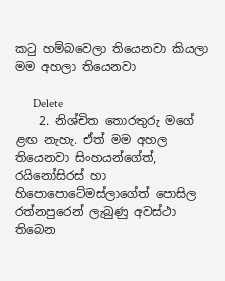ක‍ටු හම්බවෙලා තියෙනවා කියලා මම අහලා තියෙනවා

      Delete
    2. නිශ්චිත තොරතුරු මගේ ළඟ නැහැ. ඒත් මම අහල තියෙනවා සිංහයන්ගේත්, රයිනෝසිරස් හා හිපොපොටේමස්ලාගේත් පොසිල රත්නපුරෙන් ලැබුණු අවස්ථා තිබෙන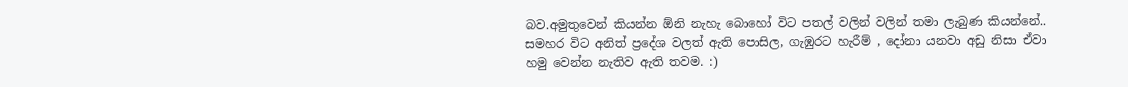බව.අමුතුවෙන් කියන්න ඕනි නැහැ බොහෝ විට පතල් වලින් වලින් තමා ලැබුණ කියන්නේ.. සමහර විට අනිත් ප්‍රදේශ වලත් ඇති පොසිල, ගැඹුරට හැරීම් , දෝනා යනවා අඩු නිසා ඒවා හමු වෙන්න නැතිව ඇති තවම. :)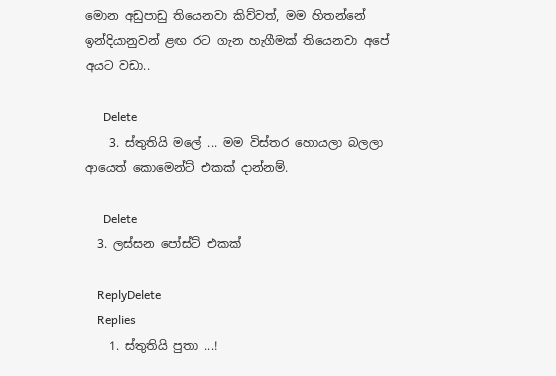මොන අඩුපාඩු තියෙනවා කිව්වත්, මම හිතන්නේ ඉන්දියානුවන් ළඟ රට ගැන හැගීමක් තියෙනවා අපේ අයට වඩා..

      Delete
    3. ස්තුතියි මලේ ... මම විස්තර හොයලා බලලා ආයෙත් කොමෙන්ට් එකක් දාන්නම්.

      Delete
  3. ලස්සන පෝස්ට් එකක්

    ReplyDelete
    Replies
    1. ස්තුතියි පුතා ...!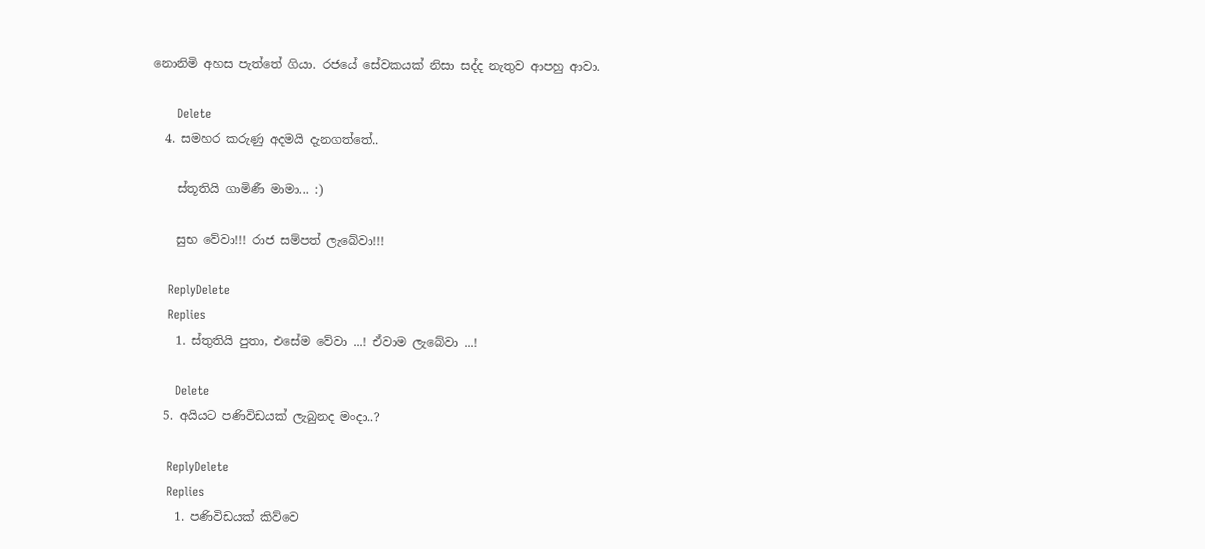නොනිමි අහස පැත්තේ ගියා. රජයේ සේවකයක් නිසා සද්ද නැතුව ආපහු ආවා.

      Delete
  4. සමහර කරුණු අදමයි දැනගත්තේ..

    ස්තූතියි ගාමිණී මාමා... :)

    සුභ වේවා!!! රාජ සම්පත් ලැබේවා!!!

    ReplyDelete
    Replies
    1. ස්තුතියි පුතා, එසේම වේවා ...! ඒවාම ලැබේවා ...!

      Delete
  5. අයියට පණිවිඩයක් ලැබුනද මංදා..?

    ReplyDelete
    Replies
    1. පණිවිඩයක් කිව්වෙ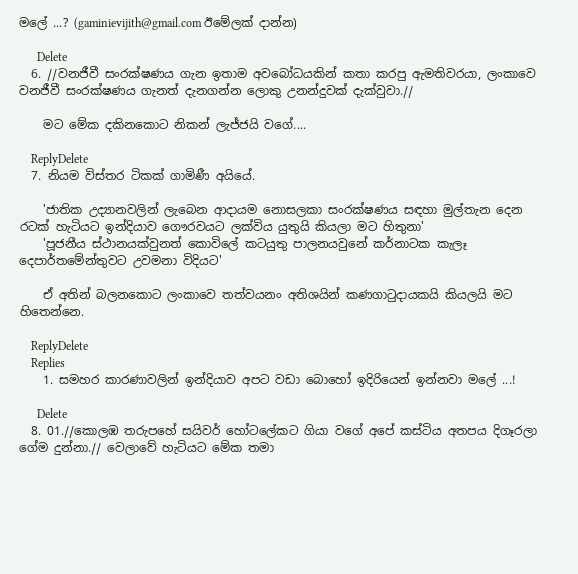මලේ ...? (gaminievijith@gmail.com ඊමේලක් දාන්න)

      Delete
  6. //වනජීවී සංරක්ෂණය ගැන ඉතාම අවබෝධයකින් කතා කරපු ඇමතිවරයා, ලංකාවෙ වනජීවී සංරක්ෂණය ගැනත් දැනගන්න ලොකු උනන්දුවක් දැක්වුවා.//

    මට මේක දකිනකොට නිකන් ලැජ්ජයි වගේ....

    ReplyDelete
  7. නියම විස්තර ටිකක් ගාමිණී අයියේ.

    'ජාතික උද්‍යානවලින් ලැබෙන ආදායම නොසලකා සංරක්ෂණය සඳහා මුල්තැන දෙන රටක් හැටියට ඉන්දියාව ගෞරවයට ලක්විය යුතුයි කියලා මට හිතුනා'
    'පූජනීය ස්ථානයක්වුනත් කොවිලේ කටයුතු පාලනයවුනේ කර්නාටක කැලෑ දෙපාර්තමේන්තුවට උවමනා විදියට'

    ඒ අතින් බලනකොට ලංකාවෙ තත්වයනං අතිශයින් කණගාටුදායකයි කියලයි මට හිතෙන්නෙ.

    ReplyDelete
    Replies
    1. සමහර කාරණාවලින් ඉන්දියාව අපට වඩා බොහෝ ඉදිරියෙන් ඉන්නවා මලේ ...!

      Delete
  8. 01.//කොලඹ තරුපහේ සයිවර් හෝටලේකට ගියා වගේ අපේ කස්ටිය අතපය දිගෑරලා ගේම දුන්නා.// වෙලාවේ හැටියට මේක තමා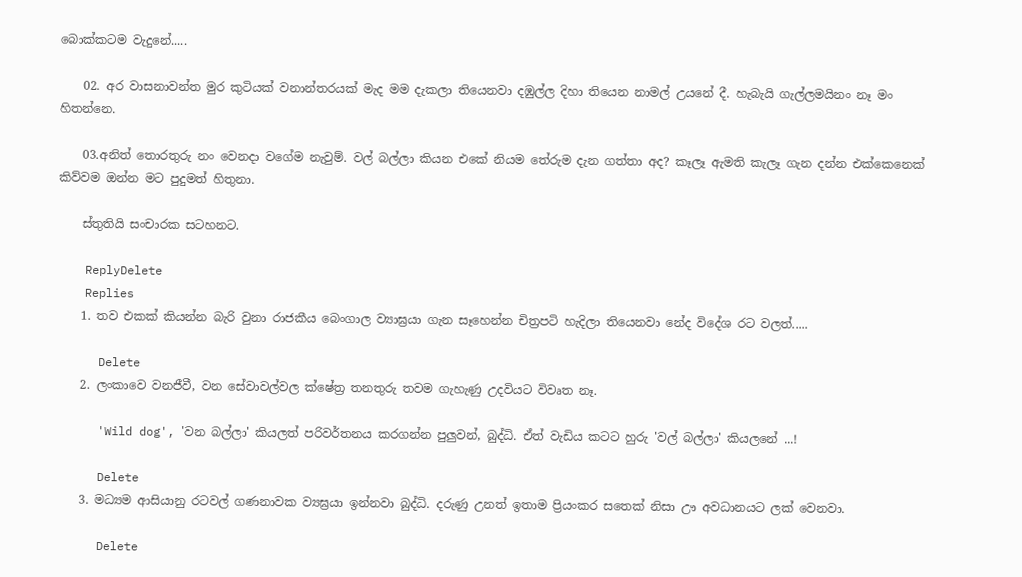බොක්ක‍ටම වැදුනේ.....

    02. අර වාසනාවන්ත මුර කුටියක් වනාන්තරයක් මැද මම දැකලා තියෙනවා දඹුල්ල දිහා තියෙන නාමල් උයනේ දී. හැබැයි ගැල්ලමයිනං නෑ මං හිතන්නෙ.

    03.අනිත් තොරතුරු නං වෙනදා වගේම නැවුම්. වල් බල්ලා කියන එකේ නියම තේරුම දැන ගත්තා අද? කෑලෑ ඇමති කැලෑ ගැන දන්න එක්කෙනෙක් කිව්වම ඔන්න මට පුදුමත් හිතුනා.

    ස්තුතියි සංචාරක සටහනට.

    ReplyDelete
    Replies
    1. තව එකක් කියන්න බැරි වුනා රාජකීය බෙංගාල ව්‍යාඝ්‍රයා ගැන සෑහෙන්න චිත්‍රපටි හැදිලා තියෙනවා නේද විදේශ රට වලත්.....

      Delete
    2. ලංකාවෙ වනජීවී, වන සේවාවල්වල ක්ෂේත්‍ර තනතුරු තවම ගැහැණු උදවියට විවෘත නෑ.

      'Wild dog', 'වන බල්ලා' කියලත් පරිවර්තනය කරගන්න පුලුවන්, බුද්ධි. ඒත් වැඩිය කටට හුරු 'වල් බල්ලා' කියලනේ ...!

      Delete
    3. මධ්‍යම ආසියානු රටවල් ගණනාවක ව්‍යඝ්‍රයා ඉන්නවා බුද්ධි. දරුණු උනත් ඉතාම ප්‍රියංකර සතෙක් නිසා ඌ අවධානයට ලක් වෙනවා.

      Delete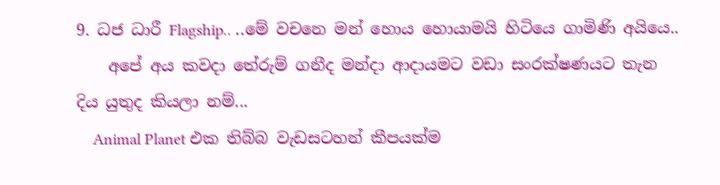9. ධජ ධාරී Flagship.. ..මේ වචනෙ මන් හොය හොයාමයි හිටියෙ ගාමිණි අයියෙ..
    අපේ අය කවදා තේරුම් ගනීද මන්දා ආදායමට වඩා සංරක්ෂණයට තැන දිය යුතුද කියලා නම්...
    Animal Planet එක තිබ්බ වැඩසටහන් කීපයක්ම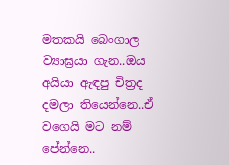මතකයි බෙංගාල ව්‍යාඝ්‍රයා ගැන..ඔය අයියා ඇඳපු චිත්‍රද දමලා තියෙන්නෙ..ඒ වගෙයි මට නම් පේන්නෙ..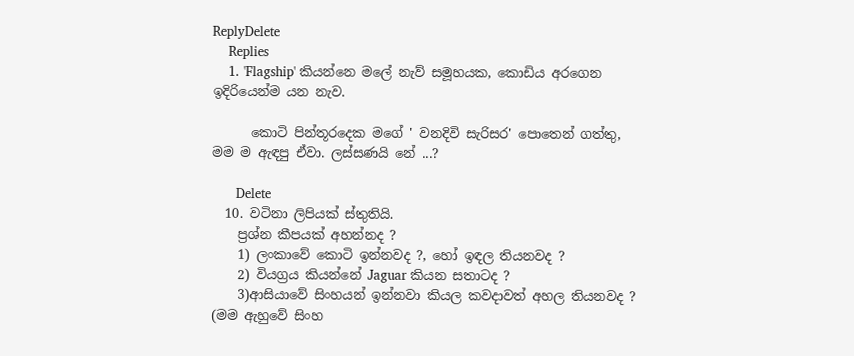ReplyDelete
    Replies
    1. 'Flagship' කියන්නෙ මලේ නැව් සමූහයක, කොඩිය අරගෙන ඉදිරියෙන්ම යන නැව.

      කොටි පින්තූරදෙක මගේ ' වනදිවි සැරිසර' පොතෙන් ගත්තු, මම ම ඇඳපු ඒවා. ලස්සණයි නේ ...?

      Delete
  10. වටිනා ලිපියක් ස්තුතියි.
    ප්‍රශ්න කීපයක් අහන්නද ?
    1) ලංකාවේ කොටි ඉන්නවද ?, හෝ ඉඳල තියනවද ?
    2) වියග්‍රය කියන්නේ Jaguar කියන සතාටද ?
    3)ආසියාවේ සිංහයන් ඉන්නවා කියල කවදාවත් අහල තියනවද ? (මම ඇහුවේ සිංහ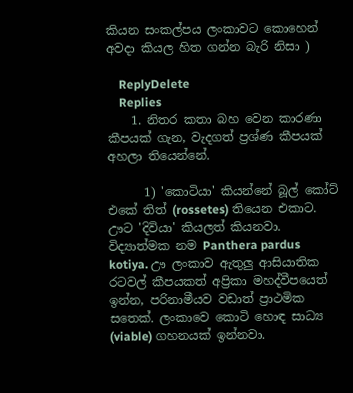කියන සංකල්පය ලංකාවට කොහෙන් අවදා කියල හිත ගන්න බැරි නිසා )

    ReplyDelete
    Replies
    1. නිතර කතා බහ වෙන කාරණා කීපයක් ගැන, වැදගත් ප්‍රශ්ණ කීපයක් අහලා තියෙන්නේ.

      1) 'කොටියා' කියන්නේ බූල් කෝට් එකේ තිත් (rossetes) තියෙන එකාට. ඌට 'දිවියා' කියලත් කියනවා. විද්‍යාත්මක නම Panthera pardus kotiya. ඌ ලංකාව ඇතුලු ආසියාතික රටවල් කීපයකත් අප්‍රිකා මහද්වීපයෙත් ඉන්න, පරිනාමීයව වඩාත් ප්‍රාථමික සතෙක්. ලංකාවෙ කොටි හොඳ සාධ්‍ය (viable) ගහනයක් ඉන්නවා.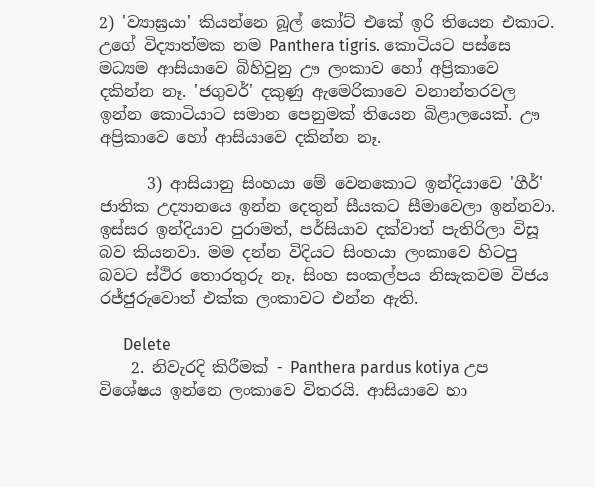2) 'ව්‍යාඝ්‍රයා' කියන්නෙ බූල් කෝට් එකේ ඉරි තියෙන එකාට. උගේ විද්‍යාත්මක නම Panthera tigris. කොටියට පස්සෙ මධ්‍යම ආසියාවෙ බිහිවුනු ඌ ලංකාව හෝ අප්‍රිකාවෙ දකින්න නෑ. 'ජගුවර්' දකුණු ඇමෙරිකාවෙ වනාන්තරවල ඉන්න කොටියාට සමාන පෙනුමක් තියෙන බිළාලයෙක්. ඌ අප්‍රිකාවෙ හෝ ආසියාවෙ දකින්න නෑ.

      3) ආසියානු සිංහයා මේ වෙනකොට ඉන්දියාවෙ 'ගීර්' ජාතික උද්‍යානයෙ ඉන්න දෙතුන් සීයකට සීමාවෙලා ඉන්නවා. ඉස්සර ඉන්දියාව පුරාමත්, පර්සියාව දක්වාත් පැතිරිලා විසූ බව කියනවා. මම දන්න විදියට සිංහයා ලංකාවෙ හිටපු බවට ස්ථිර තොරතුරු නෑ. සිංහ සංකල්පය නිසැකවම විජය රජ්ජුරුවොත් එක්ක ලංකාවට එන්න ඇති.

      Delete
    2. නිවැරදි කිරීමක් - Panthera pardus kotiya උප විශේෂය ඉන්නෙ ලංකාවෙ විතරයි. ආසියාවෙ හා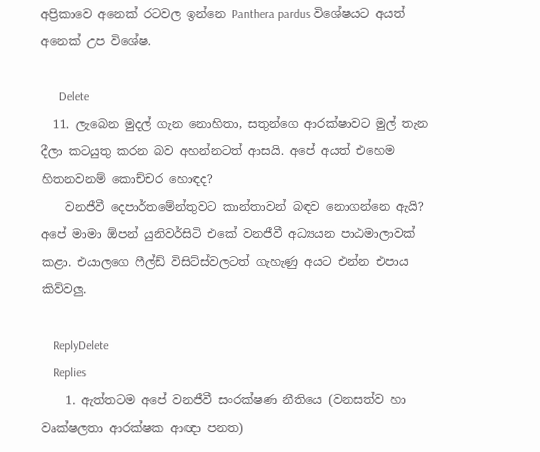අප්‍රිකාවෙ අනෙක් රටවල ඉන්නෙ Panthera pardus විශේෂයට අයත් අනෙක් උප විශේෂ.

      Delete
  11. ලැබෙන මුදල් ගැන නොහිතා, සතුන්ගෙ ආරක්ෂාවට මුල් තැන දීලා කටයුතු කරන බව අහන්නටත් ආසයි. අපේ අයත් එහෙම හිතනවනම් කොච්චර හොඳද?
    වනජීවී දෙපාර්තමේන්තුවට කාන්තාවන් බඳව නොගන්නෙ ඇයි? අපේ මාමා ඕපන් යුනිවර්සිටි එකේ වනජීවී අධ්‍යයන පාඨමාලාවක් කළා. එයාලගෙ ෆීල්ඩ් විසිට්ස්වලටත් ගැහැණු අයට එන්න එපාය කිව්වලු.

    ReplyDelete
    Replies
    1. ඇත්තටම අපේ වනජීවී සංරක්ෂණ නීතියෙ (වනසත්ව හා වෘක්ෂලතා ආරක්ෂක ආඥා පනත)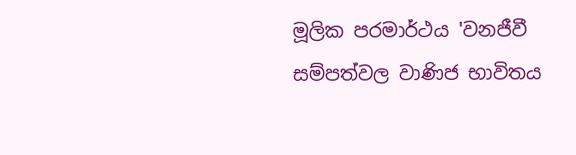මූලික පරමාර්ථය 'වනජීවී සම්පත්වල වාණිජ භාවිතය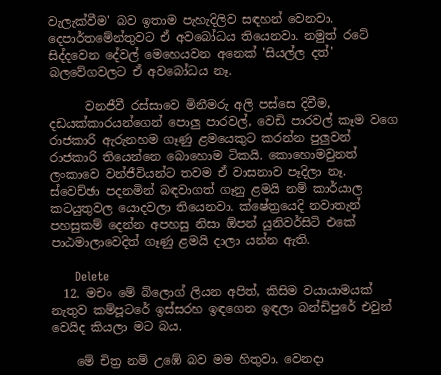වැලැක්වීම' බව ඉතාම පැහැදිලිව සඳහන් වෙනවා. දෙපාර්තමේන්තුවට ඒ අවබෝධය තියෙනවා. නමුත් රටේ සිද්දවෙන දේවල් මෙහෙයවන අනෙක් 'සියල්ල දත්' බලවේගවලට ඒ අවබෝධය නෑ.

      වනජීවී රස්සාවෙ මිනීමරු අලි පස්සෙ දිවීම, දඩයක්කාරයන්ගෙන් පොලු පාරවල්, වෙඩි පාරවල් කෑම වගෙ රාජකාරි ඇරුනහම ගෑණු ළමයෙකුට කරන්න පුලුවන් රාජකාරි තියෙන්නෙ බොහොම ටිකයි. කොහොමවුනත් ලංකාවෙ වන්ජීවියන්ට තවම ඒ වාසනාව පෑදිලා නෑ. ස්වෙච්ඡා පදනමින් බඳවාගත් ගෑනු ළමයි නම් කාර්යාල කටයුතුවල යොදවලා තියෙනවා. ක්ෂේත්‍රයෙදි නවාතැන් පහසුකම් දෙන්න අපහසු නිසා ඕපන් යුනිවර්සිටි එකේ පාඨමාලාවෙදිත් ගෑණු ළමයි දාලා යන්න ඇති.

      Delete
  12. මචං මේ බ්ලොග් ලියන අපිත්, කිසිම වයායාමයක් නැතුව කම්පූටරේ ඉස්සරහ ඉඳගෙන ඉඳලා බන්ඩිපුරේ එවුන් වෙයිද කියලා මට බය.

    මේ චිත්‍ර නම් උඹේ බව මම හිතුවා. වෙනදා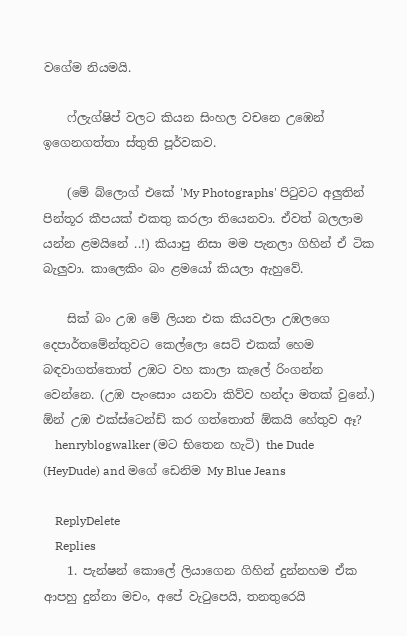වගේම නියමයි.

    ෆ්ලැග්ෂිප් වලට කියන සිංහල වචනෙ උඹෙන් ඉගෙනගත්තා ස්තුති පූර්වකව.

    (මේ බ්ලොග් එකේ 'My Photographs' පි‍ටුවට අලුතින් පින්තූර කීපයක් එකතු කරලා තියෙනවා. ඒවත් බලලාම යන්න ළමයිනේ ..!) කියාපු නිසා මම පැනලා ගිහින් ඒ ටික බැලුවා. කාලෙකිං බං ළමයෝ කියලා ඇහුවේ.

    සික් බං උඹ මේ ලියන එක කියවලා උඹලගෙ දෙපාර්තමේන්තුවට කෙල්ලො සෙට් එකක් හෙම බඳවාගත්තොත් උඹට වහ කාලා කැලේ රිංගන්න වෙන්නෙ. (උඹ පැංසොං යනවා කිව්ව හන්දා මතක් වුනේ.) ඕන් උඹ එක්ස්ටෙන්ඩ් කර ගත්තොත් ඕකයි හේතුව ඈ?
    henryblogwalker (මට භිතෙන හැටි) the Dude (HeyDude) and මගේ ඩෙනිම My Blue Jeans

    ReplyDelete
    Replies
    1. පැන්ෂන් කොලේ ලියාගෙන ගිහින් දුන්නහම ඒක ආපහු දුන්නා මචං, අපේ වැ‍ටුපෙයි, තනතුරෙයි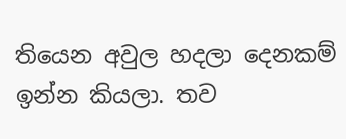තියෙන අවුල හදලා දෙනකම් ඉන්න කියලා. තව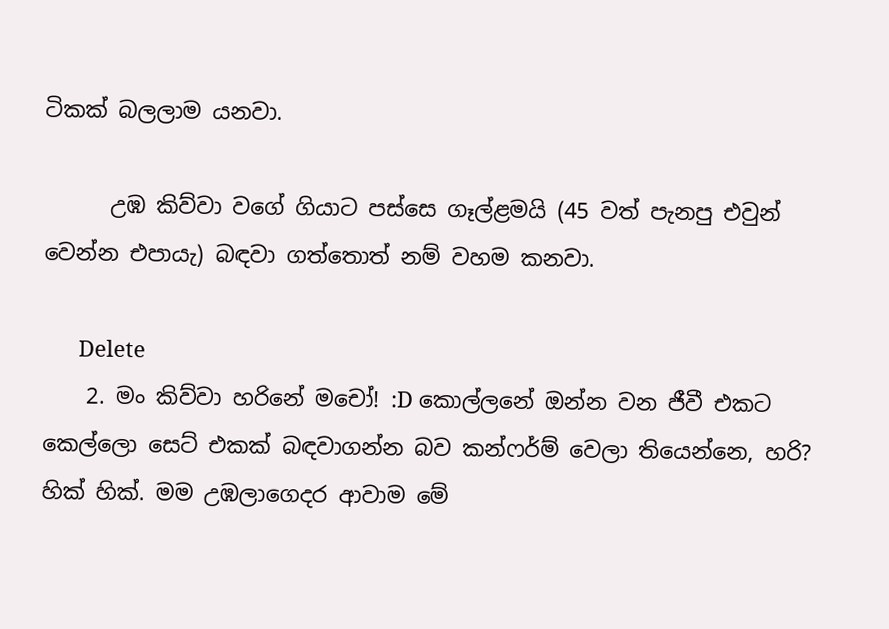ටිකක් බලලාම යනවා.

      උඹ කිව්වා වගේ ගියාට පස්සෙ ගෑල්ළමයි (45 වත් පැනපු එවුන් වෙන්න එපායැ) බඳවා ගත්තොත් නම් වහම කනවා.

      Delete
    2. මං කිව්වා හරිනේ මචෝ! :D කොල්ලනේ ඔන්න වන ජීවී එකට කෙල්ලො සෙට් එකක් බඳවාගන්න බව කන්ෆර්ම් වෙලා තියෙන්නෙ, හරි? හික් හික්. මම උඹලාගෙදර ආවාම මේ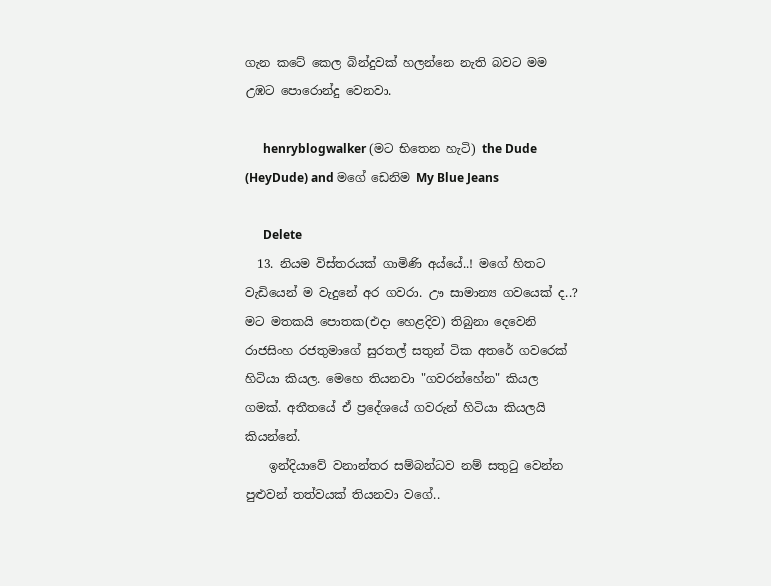ගැන කටේ කෙල බින්දුවක් හලන්නෙ නැති බවට මම උඹට පොරොන්දු වෙනවා.

      henryblogwalker (මට භිතෙන හැටි) the Dude (HeyDude) and මගේ ඩෙනිම My Blue Jeans

      Delete
  13. නියම විස්තරයක් ගාමිණි අය්යේ..! මගේ හිතට වැඩියෙන් ම වැදුනේ අර ගවරා. ඌ සාමාන්‍ය ගවයෙක් ද..? මට මතකයි පොතක(එදා හෙළදිව) තිබුනා දෙවෙනි රාජසිංහ රජතුමාගේ සුරතල් සතුන් ටික අතරේ ගවරෙක් හිටියා කියල. මෙහෙ තියනවා "ගවරන්හේන" කියල ගමක්. අතීතයේ ඒ ප්‍රදේශයේ ගවරුන් හිටියා කියලයි කියන්නේ.
    ඉන්දියාවේ වනාන්තර සම්බන්ධව නම් සතුටු වෙන්න පුළුවන් තත්වයක් තියනවා වගේ..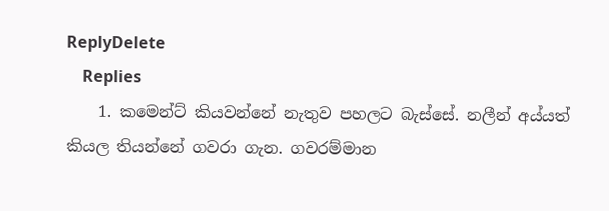ReplyDelete
    Replies
    1. කමෙන්ට් කියවන්නේ නැතුව පහලට බැස්සේ. නලීන් අය්යත් කියල තියන්නේ ගවරා ගැන. ගවරම්මාන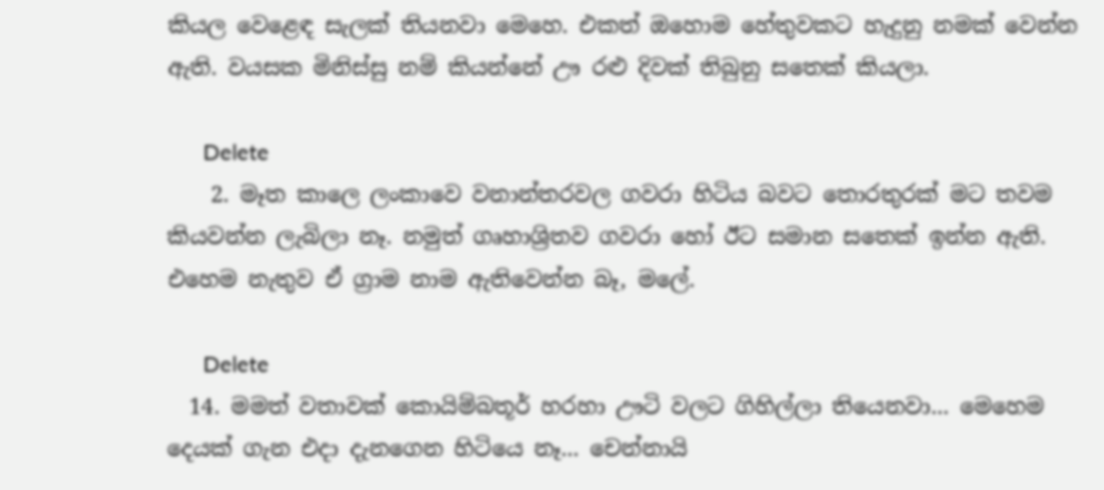කියල වෙළෙඳ සැලක් තියනවා මෙහෙ. එකත් ඔහොම හේතුවකට හැදුනු නමක් වෙන්න ඇති. වයසක මිනිස්සු නම් කියන්නේ ඌ රළු දිවක් තිබුනු සතෙක් කියලා.

      Delete
    2. මෑත කාලෙ ලංකාවෙ වනාන්තරවල ගවරා හිටිය බවට තොරතුරක් මට තවම කියවන්න ලැබිලා නෑ. නමුත් ගෘහාශ්‍රිතව ගවරා හෝ ඊට සමාන සතෙක් ඉන්න ඇති. එහෙම නැතුව ඒ ග්‍රාම නාම ඇතිවෙන්න බෑ, මලේ.

      Delete
  14. මමත් වතාවක් කොයිම්බතූර් හරහා ඌටි වලට ගිහිල්ලා තියෙනවා... මෙහෙම දෙයක් ගැන එදා දැනගෙන හිටියෙ නෑ... චෙන්නායි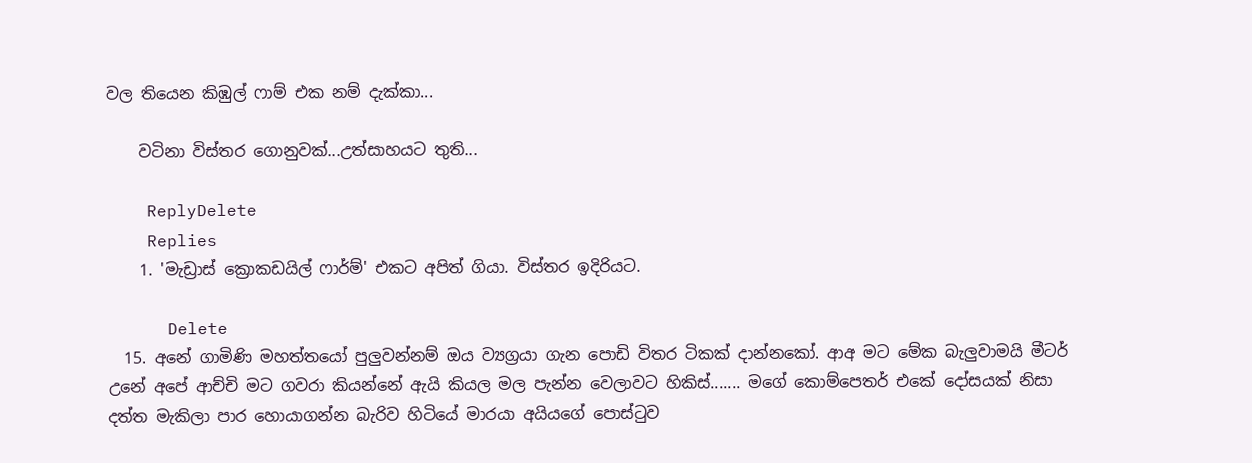වල තියෙන කිඹුල් ෆාම් එක නම් දැක්කා...

    වටිනා විස්තර ගොනුවක්...උත්සාහයට තුති...

    ReplyDelete
    Replies
    1. 'මැඩ්‍රාස් ක්‍රොකඩයිල් ෆාර්ම්' එකට අපිත් ගියා. විස්තර ඉදිරියට.

      Delete
  15. අනේ ගාමිණි මහත්තයෝ පුලුවන්නම් ඔය ව්‍යග්‍රයා ගැන පොඩි විතර ටිකක් දාන්නකෝ. ආඅ මට මේක බැලුවාමයි මීටර් උනේ අපේ ආච්චි මට ගවරා කියන්නේ ඇයි කියල මල පැන්න වෙලාවට හිකිස්....... මගේ කොම්පෙතර් එකේ දෝසයක් නිසා දත්ත මැකිලා පාර හොයාගන්න බැරිව හිටියේ මාරයා අයියගේ පොස්ටුව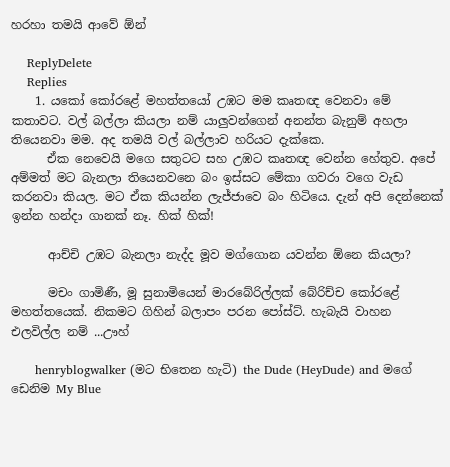හරහා තමයි ආවේ ඕන්

    ReplyDelete
    Replies
    1. යකෝ කෝරළේ මහත්තයෝ උඹට මම කෘතඥ වෙනවා මේ කතාවට. වල් බල්ලා කියලා නම් යාලුවන්ගෙන් අනන්ත බැනුම් අහලා තියෙනවා මම. අද තමයි වල් බල්ලාව හරියට දැක්කෙ.
      ඒක නෙවෙයි මගෙ සතුටට සහ උඹට කෘතඥ වෙන්න හේතුව. අපේ අම්මත් මට බැනලා තියෙනවනෙ බං ඉස්සට මේකා ගවරා වගෙ වැඩ කරනවා කියල. මට ඒක කියන්න ලැජ්ජාවෙ බං හිටියෙ. දැන් අපි දෙන්නෙක් ඉන්න හන්දා ගානක් නෑ. හික් හික්!

      ආච්චි උඹට බැනලා නැද්ද මූව මග්ගොන යවන්න ඕනෙ කියලා?

      මචං ගාමිණී, මූ සුනාමියෙන් මාරබේරිල්ලක් බේරිච්ච කෝරළේ මහත්තයෙක්. නිකමට ගිහින් බලාපං පරන පෝස්ට්. හැබැයි වාහන එලවිල්ල නම් ...ඌහ්

      henryblogwalker (මට භිතෙන හැටි) the Dude (HeyDude) and මගේ ඩෙනිම My Blue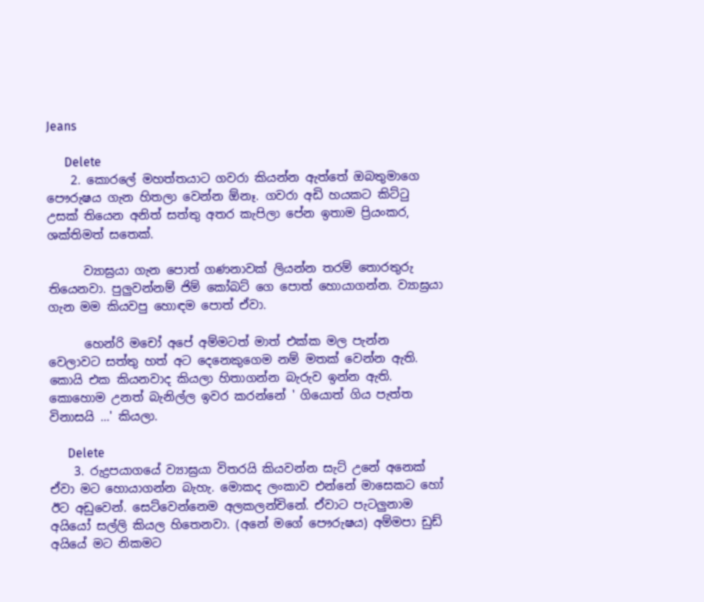Jeans

      Delete
    2. කොරලේ මහත්තයාට ගවරා කියන්න ඇත්තේ ඔබතුමාගෙ පෞරුෂය ගැන හිතලා වෙන්න ඕනෑ. ගවරා අඩි හයකට කිට්‍ටු උසක් තියෙන අනිත් සත්තු අතර කැපිලා පේන ඉතාම ප්‍රියංකර, ශක්තිමත් සතෙක්.

      ව්‍යාඝ්‍රයා ගැන පොත් ගණනාවක් ලියන්න තරම් තොරතුරු තියෙනවා. පුලුවන්නම් ජිම් කෝබට් ගෙ පොත් හොයාගන්න. ව්‍යාඝ්‍රයා ගැන මම කියවපු හොඳම පොත් ඒවා.

      හෙන්රි මචෝ අපේ අම්මටත් මාත් එක්ක මල පැන්න වෙලාවට සත්තු හත් අට දෙනෙකුගෙම නම් මතක් වෙන්න ඇති. කොයි එක කියනවාද කියලා හිතාගන්න බැරුව ඉන්න ඇති. කොහොම උනත් බැනිල්ල ඉවර කරන්නේ ' ගියොත් ගිය පැත්ත විනාසයි ...' කියලා.

      Delete
    3. රුද්‍රපයාගයේ ව්‍යාඝ්‍රයා විතරයි කියවන්න සැට් උනේ අනෙක් ඒවා මට හොයාගන්න බැහැ. මොකද ලංකාව එන්නේ මාසෙකට හෝ ඊට අඩුවෙන්. සෙට්වෙන්නෙම අලකලන්චිනේ. ඒවාට පැටලුනාම අයියෝ සල්ලි කියල හිතෙනවා. (අනේ මගේ පෞරුෂය) අම්මපා ඩුඩ් අයියේ මට නිකමට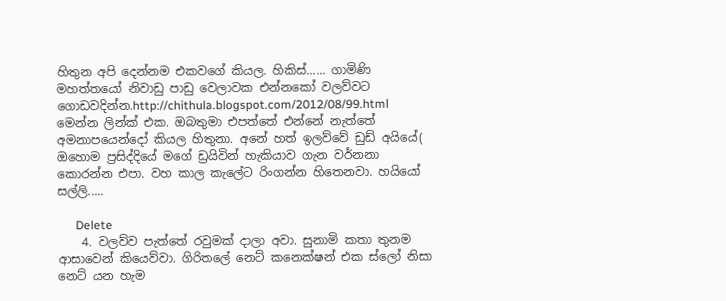හිතුන අපි දෙන්නම එකවගේ කියල. හිකිස්...... ගාමිණි මහත්තයෝ නිවාඩු පාඩු වෙලාවක එන්නකෝ වලව්වට ගොඩවදින්න.http://chithula.blogspot.com/2012/08/99.html මෙන්න ලින්ක් එක. ඔබතුමා එපත්තේ එන්නේ නැත්තේ අමනාපයෙන්දෝ කියල හිතුනා. අනේ හත් ඉලව්වේ ඩුඩ් අයියේ( ඔහොම ප්‍රසිද්දියේ මගේ ඩ්‍රයිවින් හැකියාව ගැන වර්නනා කොරන්න එපා. වහ කාල කැලේට රිංගන්න හිතෙනවා. හයියෝ සල්ලි.....

      Delete
    4. වලව්ව පැත්තේ රවුමක් දාලා අවා. සුනාමි කතා තුනම ආසාවෙන් කියෙව්වා. ගිරිතලේ නෙට් කනෙක්ෂන් එක ස්ලෝ නිසා නෙට් යන හැම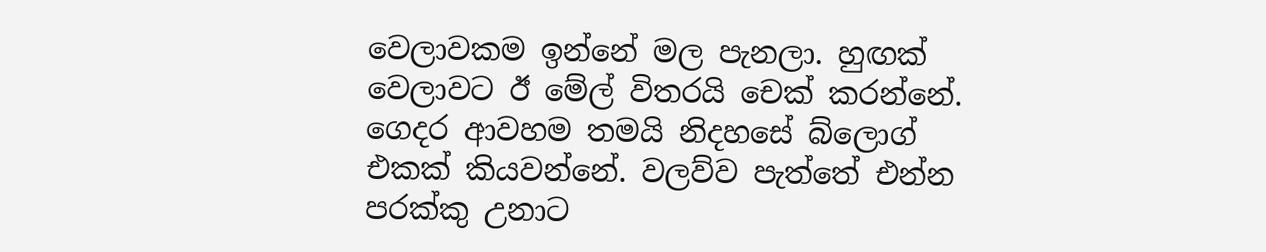වෙලාවකම ඉන්නේ මල පැනලා. හුඟක් වෙලාවට ඊ මේල් විතරයි චෙක් කරන්නේ. ගෙදර ආවහම තමයි නිදහසේ බ්ලොග් එකක් කියවන්නේ. වලව්ව පැත්තේ එන්න පරක්කු උනාට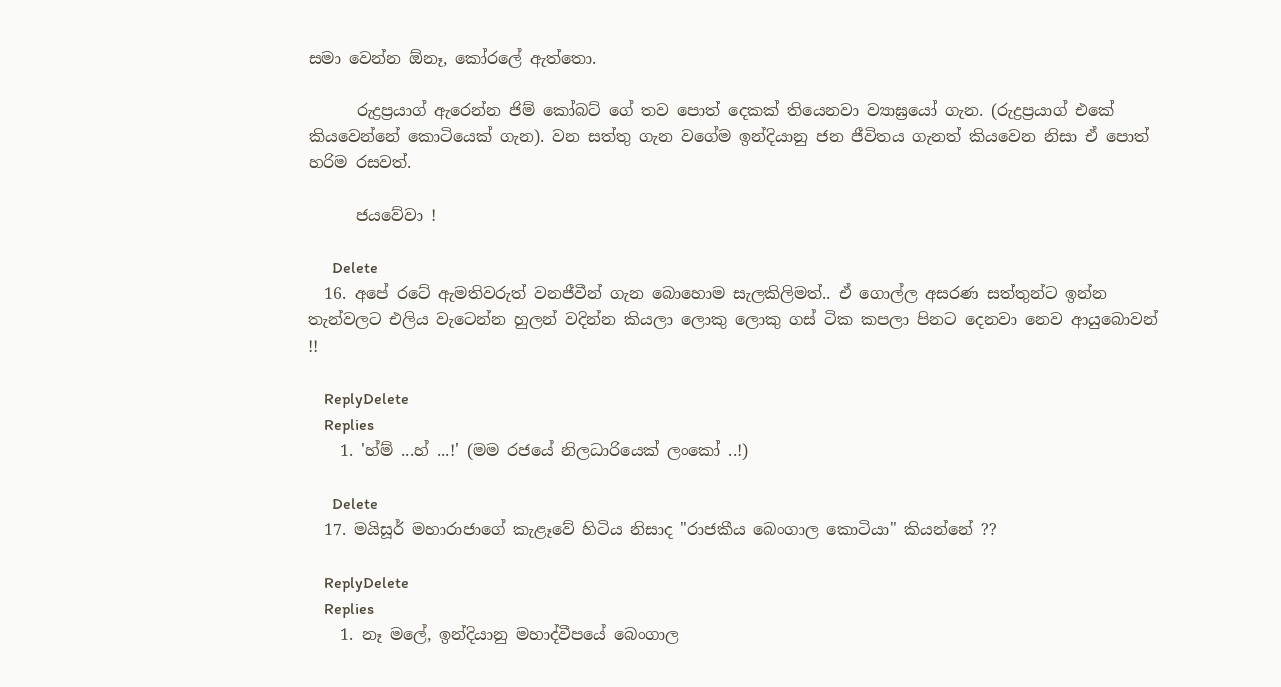සමා වෙන්න ඕනෑ, කෝරලේ ඇත්තො.

      රුද්‍රප්‍රයාග් ඇරෙන්න ජිම් කෝබට් ගේ තව පොත් දෙකක් තියෙනවා ව්‍යාඝ්‍රයෝ ගැන. (රුද්‍රප්‍රයාග් එකේ කියවෙන්නේ කොටියෙක් ගැන). වන සත්තු ගැන වගේම ඉන්දියානු ජන ජීවිතය ගැනත් කියවෙන නිසා ඒ පොත් හරිම රසවත්.

      ජයවේවා !

      Delete
  16. අපේ රටේ ඇමතිවරුත් වනජීවීන් ගැන බොහොම සැලකිලිමත්.. ඒ ගොල්ල අසරණ සත්තුන්ට ඉන්න තැන්වලට එලිය වැටෙන්න හුලන් වදින්න කියලා ලොකු ලොකු ගස් ටික කපලා පිනට දෙනවා නෙව ආයුබොවන් !!

    ReplyDelete
    Replies
    1. 'හ්ම් ...හ් ...!' (මම රජයේ නිලධාරියෙක් ලංකෝ ..!)

      Delete
  17. මයිසූර් මහාරාජාගේ කැළෑවේ හිටිය නිසාද "රාජකීය බෙංගාල කොටියා" කියන්නේ ??

    ReplyDelete
    Replies
    1. නෑ මලේ, ඉන්දියානු මහාද්වීපයේ බෙංගාල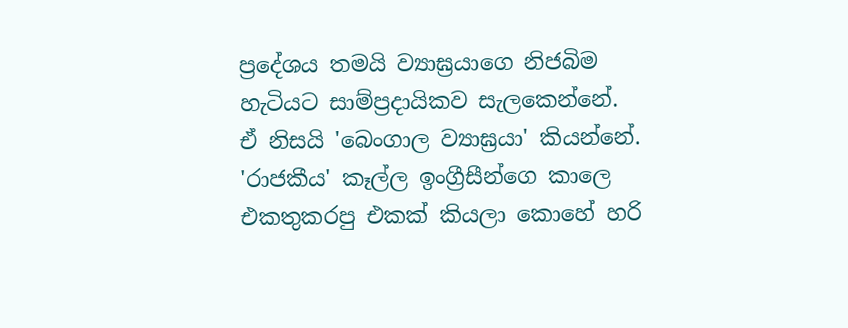ප්‍රදේශය තමයි ව්‍යාඝ්‍රයාගෙ නිජබිම හැටියට සාම්ප්‍රදායිකව සැලකෙන්නේ. ඒ නිසයි 'බෙංගාල ව්‍යාඝ්‍රයා' කියන්නේ. 'රාජකීය' කෑල්ල ඉංග්‍රීසීන්ගෙ කාලෙ එකතුකරපු එකක් කියලා කොහේ හරි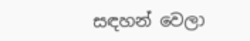සඳහන් වෙලා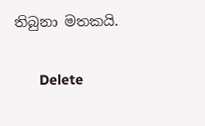තිබුනා මතකයි.

      Delete